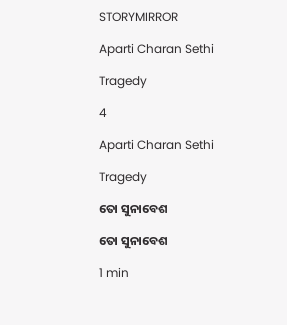STORYMIRROR

Aparti Charan Sethi

Tragedy

4

Aparti Charan Sethi

Tragedy

ତୋ ସୁନାବେଶ

ତୋ ସୁନାବେଶ

1 min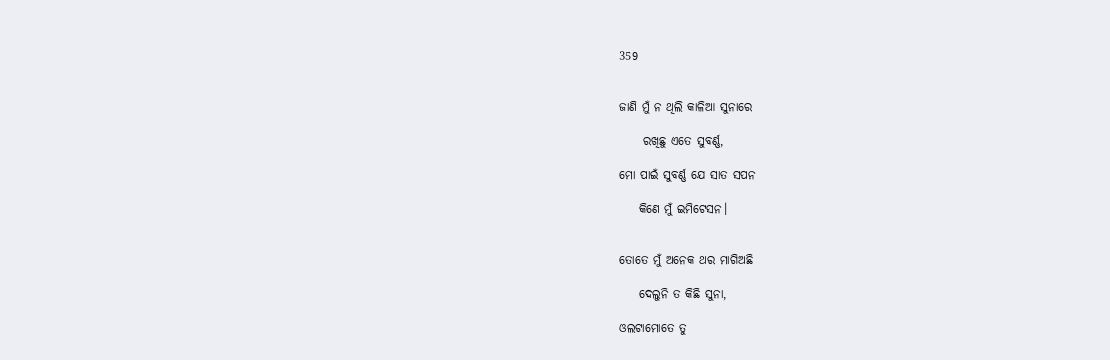359


ଜାଣି ମୁଁ ନ ଥିଲି କାଳିଆ ସୁନାରେ

     ରଖିଛୁ ଏତେ ସୁବର୍ଣ୍ଣ,

ମୋ ପାଇଁ ସୁବର୍ଣ୍ଣ ଯେ ସାତ ସପନ

    କିଣେ‌ ମୁଁ ଇମିଟେସନ।


ତୋତେ ମୁଁ ଅନେକ ଥର ମାଗିଅଛି

    ଦେଲୁନି ତ କିଛି ସୁନା,

ଓଲଟାମୋତେ ତୁ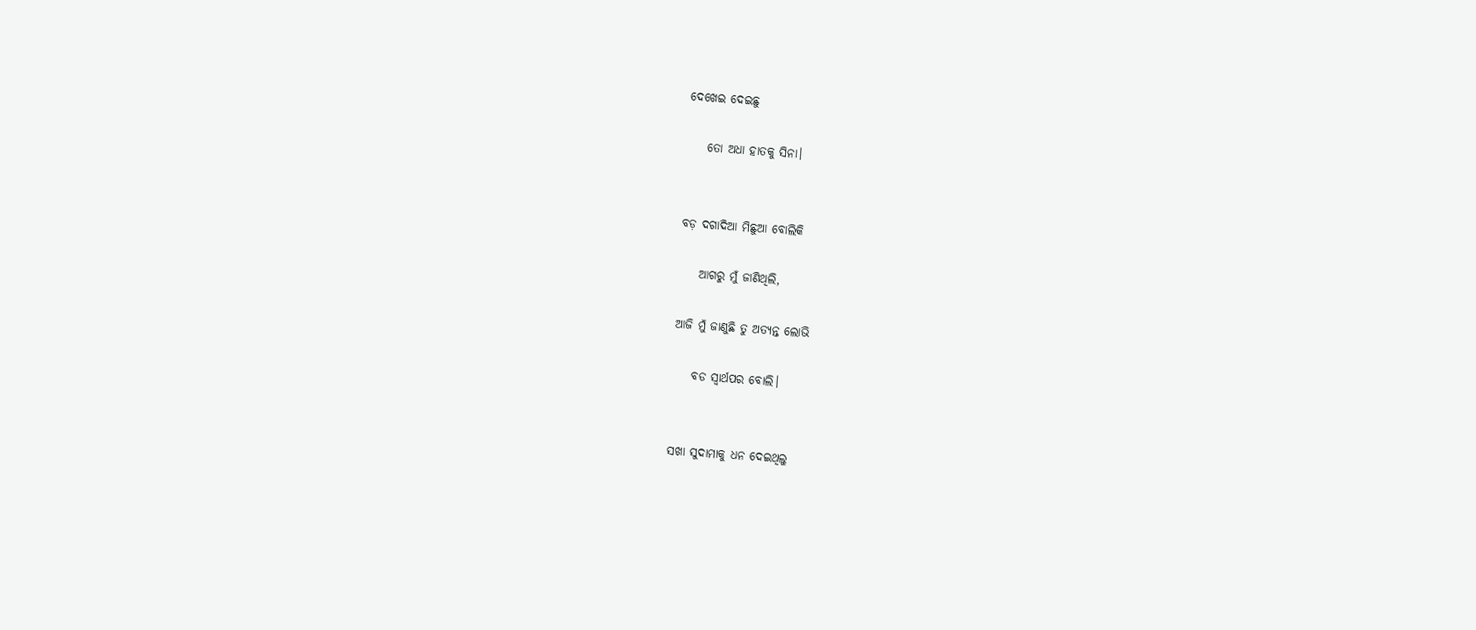ଦେଖେଇ ଦେଇଛୁ

    ତୋ ଅଧା ହାତକୁ ସିନା।


ବଡ଼ ଦଗାଦିଆ ମିଛୁଆ ବୋଲିକି

    ଆଗରୁ ମୁଁ ଜାଣିଥିଲି,

ଆଜି ମୁଁ ଜାଣୁଛି ତୁ ଅତ୍ୟନ୍ତ ଲୋଭି

    ବଡ ସ୍ଵାର୍ଥପର ବୋଲି।


ସଖା ସୁଦାମାକୁ ଧନ ଦେଇଥିଲୁ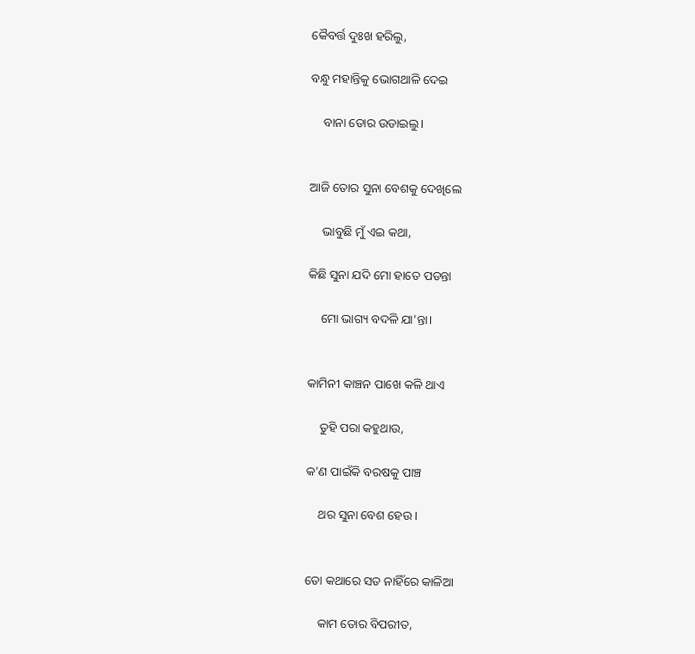କୈବର୍ତ୍ତ ଦୁଃଖ ହରିଲୁ‌,

ବନ୍ଧୁ ମହାନ୍ତିକୁ ଭୋଗଥାଳି ଦେଇ

    ବାନା ତୋର ଉଡାଇଲୁ।


ଆଜି ତୋର ସୁନା ବେଶକୁ ଦେଖିଲେ

    ଭାବୁଛି ମୁଁ ଏଇ କଥା,

କିଛି ସୁନା ଯଦି ମୋ ହାତେ ପଡନ୍ତା

    ମୋ ଭାଗ୍ୟ ବଦଳି ଯା'ନ୍ତା।


କାମିନୀ କାଞ୍ଚନ ପାଖେ କଳି‌ ଥାଏ

    ତୁହି ପରା କହୁଥାଉ,

କ'ଣ ପାଇଁକି ବରଷକୁ ପାଞ୍ଚ

    ଥର ସୁନା ବେଶ ହେଉ ।


ତୋ କଥାରେ ସତ ନାହିଁରେ କାଳିଆ

    କାମ ତୋର ବିପରୀତ,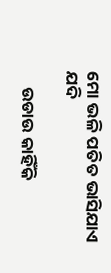ମୋ ଭଳି ପତିତ ଭାସିଯାଏ ଯଦି

    ଉଡାଉ‌ କାହିଁକି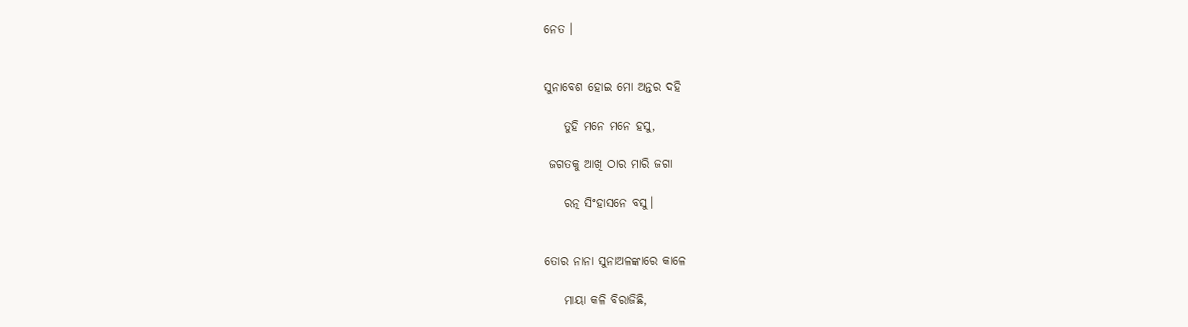ନେତ ।


ସୁନାବେଶ ହୋଇ ମୋ ଅନ୍ତର ଦହି

    ତୁହି ମନେ ମନେ ହସୁ,

 ଜଗତକୁ ଆଖି ଠାର ମାରି ଜଗା

    ରତ୍ନ ସିଂହାସନେ ବସୁ।


ତୋର ନାନା ସୁନାଅଳଙ୍କାରେ କାଳେ

    ମାୟା କଳି ବିରାଜିଛି,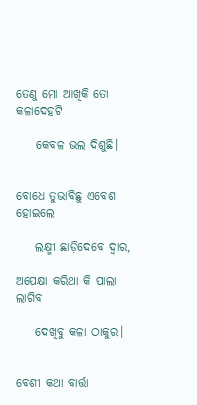ତେଣୁ ମୋ ଆଖିକି ତୋ କଳାଦେହଟି

    କେବଳ ଭଲ ଦିଶୁଛି।


ବୋଧେ ତୁଭାବିଛୁ‌ ଏବେଶ ହୋଇଲେ

    ଲକ୍ଷ୍ମୀ ଛାଡ଼ିଦେବେ ଦ୍ଵାର,

ଅପେକ୍ଷା କରିଥା କି ପାଲା ଲାଗିବ

    ଦେଖିବୁ କଳା ଠାକୁର।


ବେଶୀ କଥା ବାର୍ତ୍ତା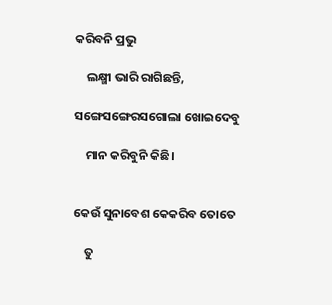କରିବନି ପ୍ରଭୁ

    ଲକ୍ଷ୍ମୀ ଭାରି ରାଗିଛନ୍ତି,

ସଙ୍ଗେସଙ୍ଗେରସଗୋଲା ଖୋଇଦେବୁ

    ମାନ କରିବୁନି କିଛି।


କେଉଁ ସୁନାବେଶ କେକରିବ ତୋତେ

    ତୁ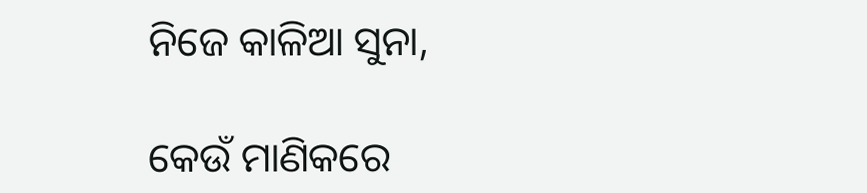ନିଜେ କାଳିଆ ସୁନା,

କେଉଁ ମାଣିକରେ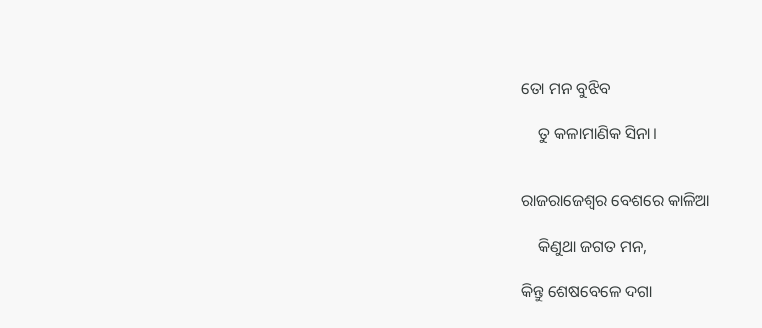ତୋ ମନ ବୁଝିବ

    ତୁ କଳାମାଣିକ ସିନା।


ରାଜରାଜେଶ୍ଵର ବେଶରେ କାଳିଆ

    କିଣୁଥା ଜଗତ ମନ,

କିନ୍ତୁ ଶେଷବେଳେ ଦଗା‌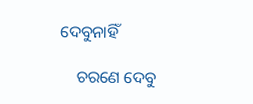ଦେବୁନାହିଁ

    ଚରଣେ ଦେବୁ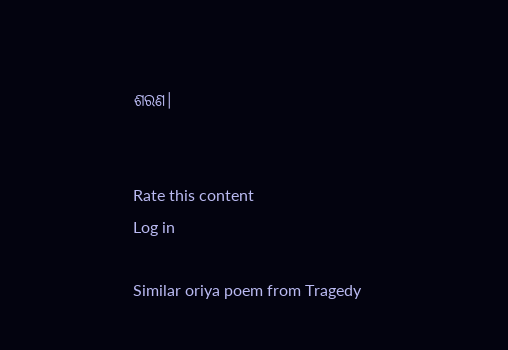ଶରଣ।


Rate this content
Log in

Similar oriya poem from Tragedy